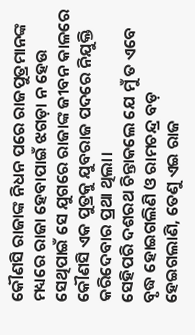କୌଣସି ରାଜାଙ୍କ ନିଧନ ପରେ ରାଜପୁତ୍ରମାନଙ୍କ ମଧ୍ୟରେ ରାଜା ହେବାପାଇଁ ଝଗଡ଼ା ନ ହେଉ ସେଥିପାଇଁ ସେ ଯୁଗରେ ରାଜାଙ୍କ ଜୀବନ କାଳରେ କୌଣସି ଏକ ପୁତ୍ରକୁ ଯୁବରାଜ ପଦରେ ନିଯୁକ୍ତି କରିଦେବାର ପ୍ରଥା ଥିଲା।
ସେହିପରି ଦଶରଥ ଚିନ୍ତାକଲେ ଯେ ମୁଁ ତ ଏବେ ବୃଦ୍ଧ ହୋଇଗଲିଣି ଓ ରାମଚନ୍ଦ୍ର ବଡ଼ ହେଇଗଲାଣି, ତେଣୁ ଏଇ ରାଜ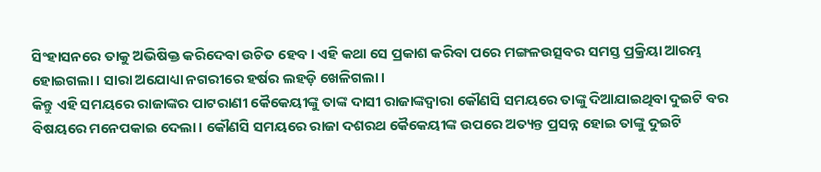ସିଂହାସନରେ ତାକୁ ଅଭିଷିକ୍ତ କରିଦେବା ଉଚିତ ହେବ। ଏହି କଥା ସେ ପ୍ରକାଶ କରିବା ପରେ ମଙ୍ଗଳଉତ୍ସବର ସମସ୍ତ ପ୍ରକ୍ରିୟା ଆରମ୍ଭ ହୋଇଗଲା। ସାରା ଅଯୋଧ୍ୟା ନଗରୀରେ ହର୍ଷର ଲହଡ଼ି ଖେଳିଗଲା।
କିନ୍ତୁ ଏହି ସମୟରେ ରାଜାଙ୍କର ପାଟରାଣୀ କୈକେୟୀଙ୍କୁ ତାଙ୍କ ଦାସୀ ରାଜାଙ୍କଦ୍ୱାରା କୌଣସି ସମୟରେ ତାଙ୍କୁ ଦିଆଯାଇଥିବା ଦୁଇଟି ବର ବିଷୟରେ ମନେପକାଇ ଦେଲା। କୌଣସି ସମୟରେ ରାଜା ଦଶରଥ କୈକେୟୀଙ୍କ ଉପରେ ଅତ୍ୟନ୍ତ ପ୍ରସନ୍ନ ହୋଇ ତାଙ୍କୁ ଦୁଇଟି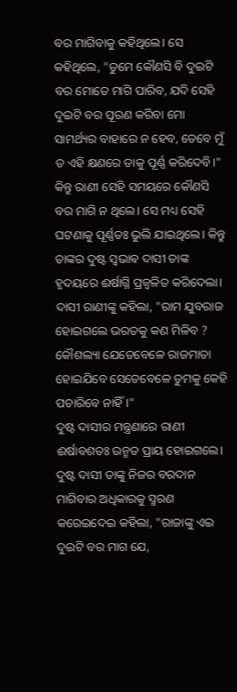ବର ମାଗିବାକୁ କହିଥିଲେ। ସେ କହିଥିଲେ, "ତୁମେ କୌଣସି ବି ଦୁଇଟି ବର ମୋତେ ମାଗି ପାରିବ, ଯଦି ସେହି ଦୁଇଟି ବର ପୂରଣ କରିବା ମୋ ସାମର୍ଥ୍ୟର ବାହାରେ ନ ହେବ, ତେବେ ମୁଁ ତ ଏହି କ୍ଷଣରେ ତାକୁ ପୂର୍ଣ୍ଣ କରିଦେବି।" କିନ୍ତୁ ରାଣୀ ସେହି ସମୟରେ କୌଣସି ବର ମାଗି ନ ଥିଲେ। ସେ ମଧ୍ୟ ସେହି ଘଟଣାକୁ ପୂର୍ଣ୍ଣତଃ ଭୁଲି ଯାଇଥିଲେ। କିନ୍ତୁ ତାଙ୍କର ଦୁଷ୍ଟ ସ୍ଵଭାଵ ଦାସୀ ତାଙ୍କ ହୃଦୟରେ ଈର୍ଷାଗ୍ନି ପ୍ରଜ୍ବଳିତ କରିଦେଲା। ଦାସୀ ରାଣୀଙ୍କୁ କହିଲା, "ରାମ ଯୁବରାଜ ହୋଇଗଲେ ଭରତକୁ କଣ ମିଳିବ ? କୌଶଲ୍ୟା ଯେତେବେଳେ ରାଜମାତା ହୋଇଯିବେ ସେତେବେଳେ ତୁମକୁ କେହି ପଚାରିବେ ନାହିଁ।"
ଦୁଷ୍ଟ ଦାସୀର ମନ୍ତ୍ରଣାରେ ରାଣୀ ଈର୍ଷାବଶତଃ ଉନ୍ମତ ପ୍ରାୟ ହୋଇଗଲେ। ଦୁଷ୍ଟ ଦାସୀ ତାଙ୍କୁ ନିଜର ବରଦାନ ମାଗିବାର ଅଧିକାରକୁ ସ୍ମରଣ କରେଇଦେଇ କହିଲା, "ରାଜାଙ୍କୁ ଏଇ ଦୁଇଟି ବର ମାଗ ଯେ,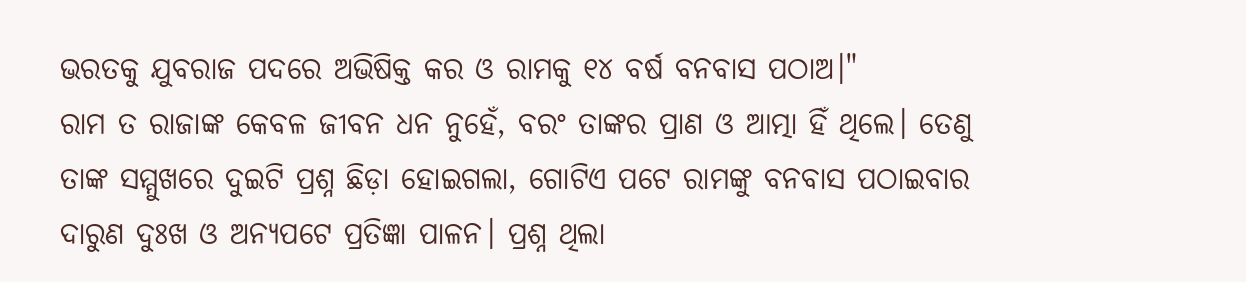ଭରତକୁ ଯୁବରାଜ ପଦରେ ଅଭିଷିକ୍ତ କର ଓ ରାମକୁ ୧୪ ବର୍ଷ ବନବାସ ପଠାଅ।"
ରାମ ତ ରାଜାଙ୍କ କେବଳ ଜୀବନ ଧନ ନୁହେଁ, ବରଂ ତାଙ୍କର ପ୍ରାଣ ଓ ଆତ୍ମା ହିଁ ଥିଲେ। ତେଣୁ ତାଙ୍କ ସମ୍ମୁଖରେ ଦୁଇଟି ପ୍ରଶ୍ନ ଛିଡ଼ା ହୋଇଗଲା, ଗୋଟିଏ ପଟେ ରାମଙ୍କୁ ବନବାସ ପଠାଇବାର ଦାରୁଣ ଦୁଃଖ ଓ ଅନ୍ୟପଟେ ପ୍ରତିଜ୍ଞା ପାଳନ। ପ୍ରଶ୍ନ ଥିଲା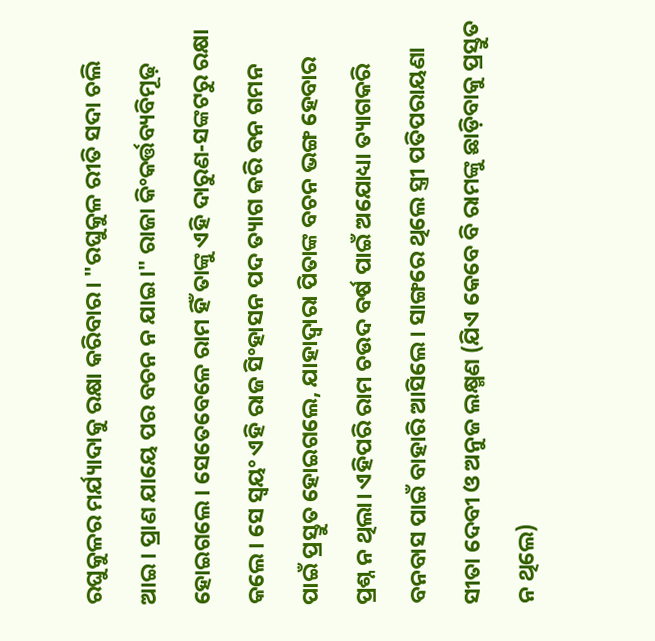ରଘୁକୁଳର ମର୍ଯ୍ୟାଦାକୁ ରକ୍ଷା କରିବାର। "ରଘୁକୁଳ ରୀତି ସଦା ଚଲି ଆଇ। ପ୍ରାଣ ଯାୟେ ପର ବଚନ ନ ଯାଇ।" ରାଜା କିଂକର୍ତ୍ତବ୍ୟବିମୂଢ଼ ହୋଇଗଲେ। ସେତେବେଳେ ରାମ ହିଁ ତାଙ୍କୁ ଏହି ଦାରୁଣ-ସଙ୍କଟରୁ ରକ୍ଷା କଲେ। ସେ ସ୍ୱୟଂ ଏହି ରାଜ ସିଂହାସନ ପଦ ତ୍ୟାଗ କରି ବନ ଗମନ ପାଇଁ ପ୍ରସ୍ତୁତ ହୋଇଗଲେ, ଯାହାଦ୍ୱାରା ପିତାଙ୍କ ବଚନ ଭଙ୍ଗ ହେବାର ପ୍ରଶ୍ନ ନ ଥିଲା। ଏହିପରି ରାମ ଚଉଦ ବର୍ଷ ପାଇଁ ଅଯୋଧ୍ୟା ତ୍ୟାଗକରି ବନବାସ ପାଇଁ ବାହାରି ଆସିଲେ। ସାଙ୍ଗରେ ଥିଲେ ସ୍ତ୍ରୀ ପତିପରାୟଣା ସୀତା ଦେବୀ ଓ ଅନୁଜ ଲକ୍ଷ୍ମଣ (ଯିଏ କେବେ ବି ରାମଙ୍କୁ ଛାଡ଼ିବାକୁ ପ୍ରସ୍ତୁତ ନ ଥିଲେ)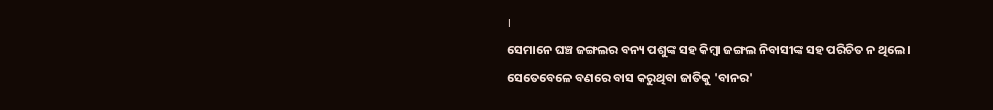।
ସେମାନେ ଘଞ୍ଚ ଜଙ୍ଗଲର ବନ୍ୟ ପଶୁଙ୍କ ସହ କିମ୍ବା ଜଙ୍ଗଲ ନିବାସୀଙ୍କ ସହ ପରିଚିତ ନ ଥିଲେ। ସେତେବେଳେ ବଣରେ ବାସ କରୁଥିବା ଜାତିକୁ 'ବାନର'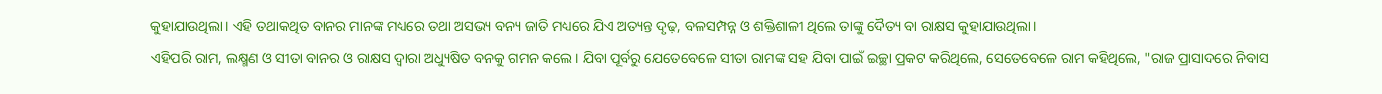କୁହାଯାଉଥିଲା। ଏହି ତଥାକଥିତ ବାନର ମାନଙ୍କ ମଧ୍ୟରେ ତଥା ଅସଭ୍ୟ ବନ୍ୟ ଜାତି ମଧ୍ୟରେ ଯିଏ ଅତ୍ୟନ୍ତ ଦୃଢ଼, ବଳସମ୍ପନ୍ନ ଓ ଶକ୍ତିଶାଳୀ ଥିଲେ ତାଙ୍କୁ ଦୈତ୍ୟ ବା ରାକ୍ଷସ କୁହାଯାଉଥିଲା।
ଏହିପରି ରାମ, ଲକ୍ଷ୍ମଣ ଓ ସୀତା ବାନର ଓ ରାକ୍ଷସ ଦ୍ୱାରା ଅଧ୍ୟୁଷିତ ବନକୁ ଗମନ କଲେ। ଯିବା ପୂର୍ବରୁ ଯେତେବେଳେ ସୀତା ରାମଙ୍କ ସହ ଯିବା ପାଇଁ ଇଚ୍ଛା ପ୍ରକଟ କରିଥିଲେ, ସେତେବେଳେ ରାମ କହିଥିଲେ, "ରାଜ ପ୍ରାସାଦରେ ନିବାସ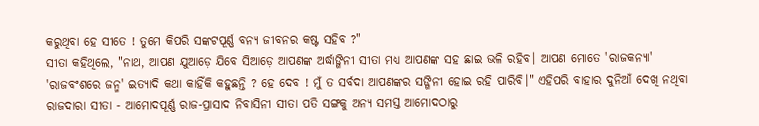କରୁଥିବା ହେ ସୀତେ ! ତୁମେ କିପରି ସଙ୍କଟପୂର୍ଣ୍ଣ ବନ୍ୟ ଜୀବନର କଷ୍ଟ ସହିବ ?"
ସୀତା କହିଥିଲେ, "ନାଥ, ଆପଣ ଯୁଆଡ଼େ ଯିବେ ସିଆଡ଼େ ଆପଣଙ୍କ ଅର୍ଦ୍ଧାଙ୍ଗିନୀ ସୀତା ମଧ୍ୟ ଆପଣଙ୍କ ସହ ଛାଇ ଭଳି ରହିବ। ଆପଣ ମୋତେ 'ରାଜକନ୍ୟା'
'ରାଜବଂଶରେ ଜନ୍ମ' ଇତ୍ୟାଦି କଥା କାହିଁକି କହୁଛନ୍ତି ? ହେ ଦେବ ! ମୁଁ ତ ସର୍ବଦା ଆପଣଙ୍କର ସଙ୍ଗିନୀ ହୋଇ ରହି ପାରିବି।" ଏହିପରି ବାହାର ଦୁନିଆଁ ଦେଖି ନଥିବା ରାଜଦାରା ସୀତା - ଆମୋଦପୂର୍ଣ୍ଣ ରାଜ-ପ୍ରାସାଦ ନିବାସିନୀ ସୀତା ପତି ସଙ୍ଗକୁ ଅନ୍ୟ ସମସ୍ତ ଆମୋଦଠାରୁ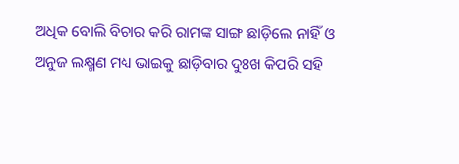ଅଧିକ ବୋଲି ବିଚାର କରି ରାମଙ୍କ ସାଙ୍ଗ ଛାଡ଼ିଲେ ନାହିଁ ଓ ଅନୁଜ ଲକ୍ଷ୍ମଣ ମଧ୍ୟ ଭାଇକୁ ଛାଡ଼ିବାର ଦୁଃଖ କିପରି ସହି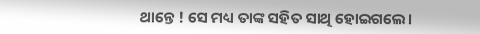ଥାନ୍ତେ ! ସେ ମଧ୍ୟ ତାଙ୍କ ସହିତ ସାଥି ହୋଇଗଲେ।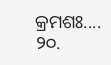କ୍ରମଶଃ....
୨୦.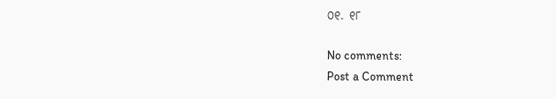୦୧. ୧୮

No comments:
Post a Comment